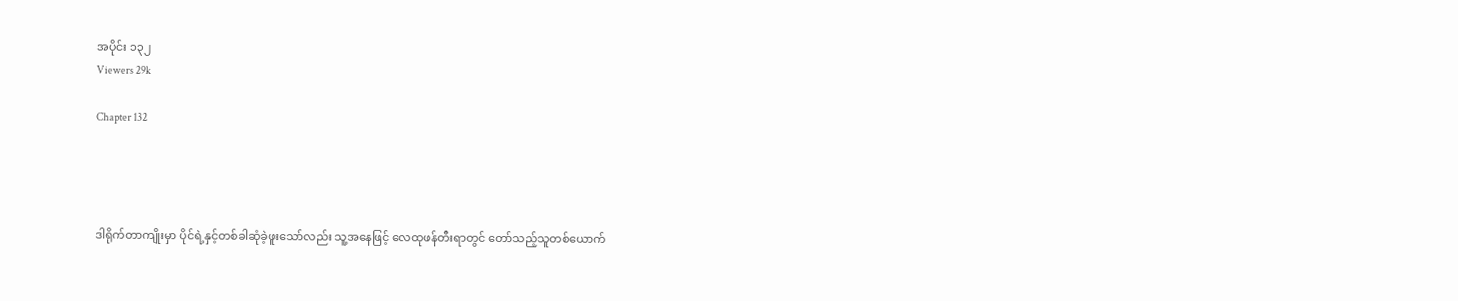အပိုင်း ၁၃၂
Viewers 29k

Chapter 132




ဒါရိုက်တာကျိုးမှာ ပိုင်ရဲ့နှင့်တစ်ခါဆုံခဲ့ဖူးသော်လည်း သူ့အနေဖြင့် လေထုဖန်တီးရာတွင် တော်သည့်သူတစ်ယောက်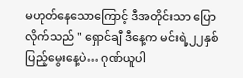မဟုတ်နေသောကြောင့် ဒီအတိုင်းသာ ပြောလိုက်သည် " ရှောင်ချီ ဒီနေ့က မင်းရဲ့၂၂နှစ်ပြည့်မွေးနေ့ပဲ… ဂုဏ်ယူပါ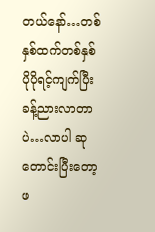တယ်နော်…တစ်နှစ်ထက်တစ်နှစ် ပိုပိုရင့်ကျက်ပြီး ခန့်ညားလာတာပဲ…လာပါ ဆုတောင်းပြီးတော့ ဖ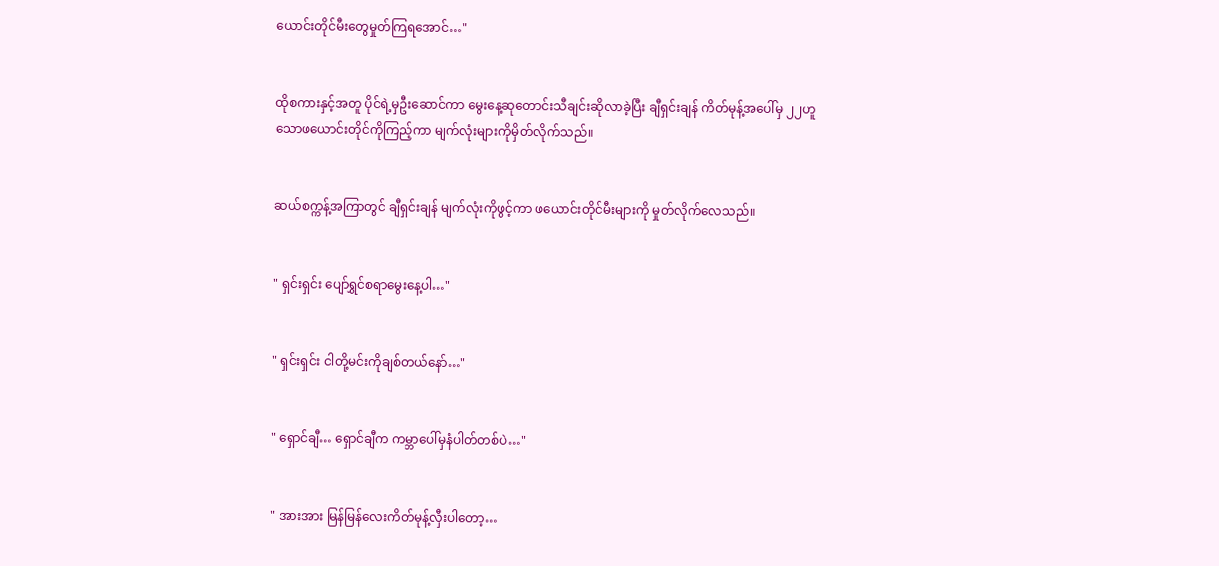ယောင်းတိုင်မီးတွေမှုတ်ကြရအောင်…"


ထိုစကားနှင့်အတူ ပိုင်ရဲ့မှဦးဆောင်ကာ မွေးနေ့‌ဆုတောင်းသီချင်းဆိုလာခဲ့ပြီး ချီရှင်းချန် ကိတ်မုန့်အပေါ်မှ ၂၂ဟူသောဖယောင်းတိုင်ကိုကြည့်ကာ မျက်လုံးများကိုမှိတ်လိုက်သည်။


ဆယ်စက္ကန့်အကြာတွင် ချီရှင်းချန် မျက်လုံးကိုဖွင့်ကာ ဖယောင်းတိုင်မီးများကို မှုတ်လိုက်လေသည်။


" ရှင်းရှင်း ပျော်ရွှင်စရာမွေးနေ့ပါ…"


" ရှင်းရှင်း ငါတို့မင်းကိုချစ်တယ်နော်…"


" ရှောင်ချီ… ရှောင်ချီက ကမ္ဘာပေါ်မှနံပါတ်တစ်ပဲ…"


" အားအား မြန်မြန်လေးကိတ်မုန့်လှီးပါတော့…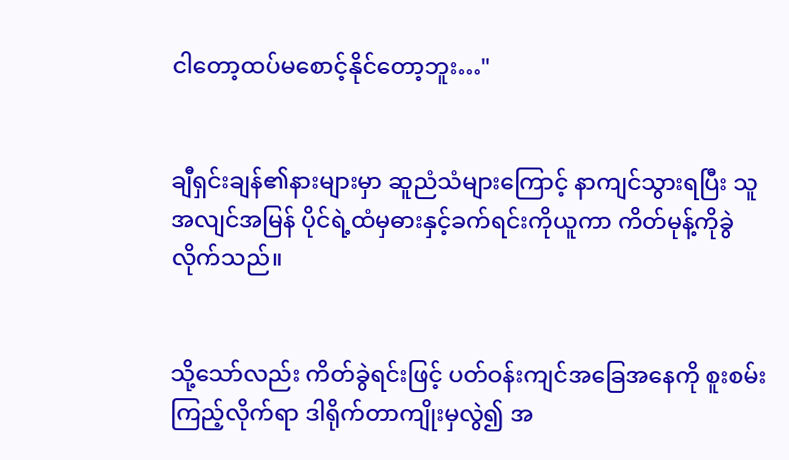ငါ‌တော့ထပ်မစောင့်နိုင်တော့ဘူး…"


ချီရှင်းချန်၏နားများမှာ ဆူညံသံများကြောင့် နာကျင်သွားရပြီး သူအလျင်အမြန် ပိုင်ရဲ့ထံမှဓားနှင့်ခက်ရင်းကိုယူကာ ကိတ်မုန့်ကိုခွဲလိုက်သည်။


သို့သော်လည်း ကိတ်ခွဲရင်းဖြင့် ပတ်ဝန်းကျင်အခြေအနေကို စူးစမ်းကြည့်လိုက်ရာ ဒါရိုက်တာကျိုးမှလွဲ၍ အ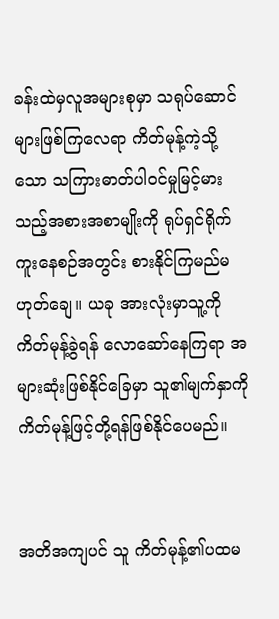ခန်းထဲမှလူအများစုမှာ သရုပ်ဆောင်များဖြစ်ကြလေရာ ကိတ်မုန့်ကဲ့သို့သော သကြားဓာတ်ပါဝင်မှုမြင့်မားသည့်အစားအစာမျိုးကို ရုပ်ရှင်ရိုက်ကူးနေစဉ်အတွင်း စားနိုင်ကြမည်မဟုတ်ချေ။ ယခု အားလုံးမှာသူ့ကိုကိတ်မုန့်ခွဲရန် လောဆော်နေကြရာ အများဆုံးဖြစ်နိုင်ခြေမှာ သူ၏မျက်နှာကို ကိတ်မုန့်ဖြင့်တို့ရန်ဖြစ်နိုင်ပေမည်။


အတိအကျပင် သူ ကိတ်မုန့်၏ပထမ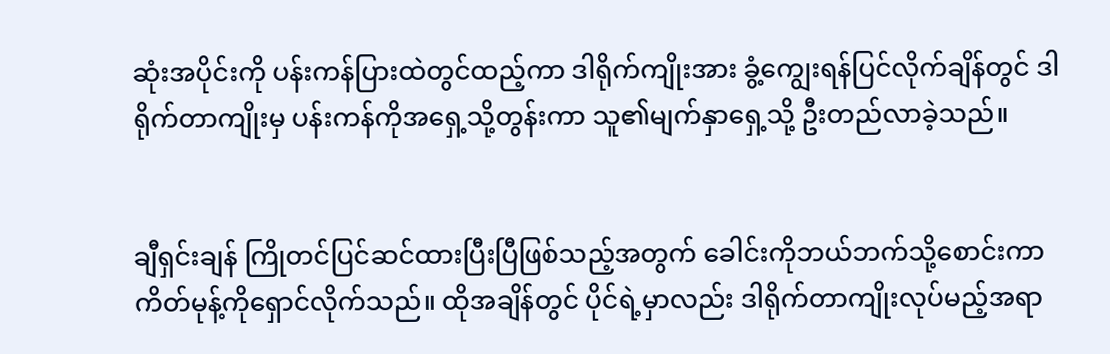ဆုံးအပိုင်းကို ပန်းကန်ပြားထဲတွင်ထည့်ကာ ဒါရိုက်ကျိုးအား ခွံ့‌ကျွေးရန်ပြင်လိုက်ချိန်တွင် ဒါရိုက်တာကျိုးမှ ပန်းကန်ကို‌အရှေ့သို့တွန်းကာ သူ၏မျက်နှာရှေ့သို့ ဦးတည်လာခဲ့သည်။


ချီရှင်းချန် ကြိုတင်ပြင်ဆင်ထားပြီးပြီဖြစ်သည့်အတွက် ခေါင်းကိုဘယ်ဘက်သို့စောင်းကာ ကိတ်မုန့်ကိုရှောင်လိုက်သည်။ ထိုအချိန်တွင် ပိုင်ရဲ့မှာလည်း ဒါရိုက်တာကျိုးလုပ်မည့်အရာ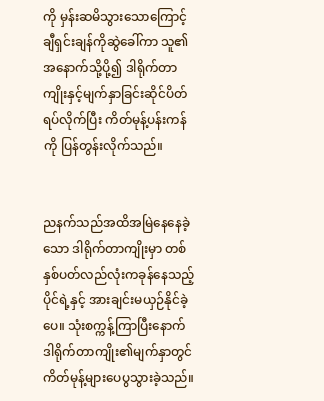ကို မှန်းဆမိသွားသောကြောင့် ချီရှင်းချန်ကိုဆွဲခေါ်ကာ သူ၏အနောက်သို့ပို့၍ ဒါရိုက်တာကျိုးနှင့်မျက်နှာခြင်းဆိုင်ပိတ်ရပ်လိုက်ပြီး ကိတ်မုန့်ပန်းကန်ကို ပြန်တွန်းလိုက်သည်။


ညနက်သည်အထိအမြဲနေနေခဲ့သော ဒါရိုက်တာကျိုးမှာ တစ်နှစ်ပတ်လည်လုံးကခုန်နေသည့်ပိုင်ရဲ့နှင့် အားချင်းမယှဉ်နိုင်ခဲ့ပေ။ သုံးစက္ကန့်ကြာပြီးနောက် ဒါရိုက်တာကျိုး၏မျက်နှာတွင် ကိတ်မုန့်များပေပွသွားခဲ့သည်။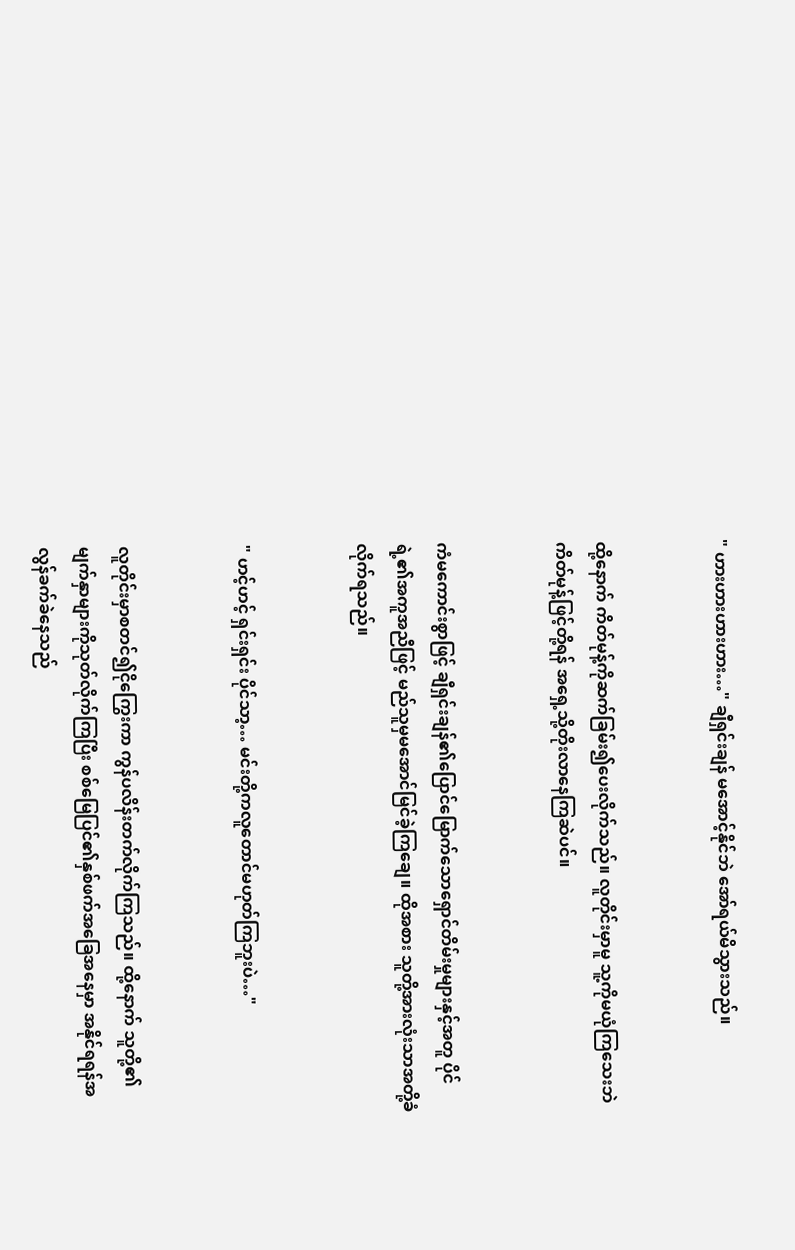" ဟားဟားဟားဟား…" ချီရှင်းချန် မအောင့်နိုင်ဘဲ အော်ရယ်မိသွားသည်။


ထို့နောက် ကိတ်မုန့်ကိုဆက်ခြမ်း၍ပေးလိုက်သည်။ လူတိုင်းမှာမူ သူ့ကိုမယုံကြသေးဘဲ ကိတ်မုန့်ဖြင့်တို့ရန် အရှေ့သို့တိုးလာနေကြဆဲပင်။


ကံမကောင်းစွာဖြင့် ချီရှင်းချန်၏ပြောင်မြောက်သောရှောင်တိမ်းမှုများနှင့်အတူ ပိုင်ရဲ့၏အကူအညီဖြင့် မည်သူမှမအောင်မြင်ခဲ့ကြချေ။ ထိုအစား သူတို့အားလုံးသာအတို့ခံလိုက်ရသည်။


" ဟင့်ဟင့် ရှင်းရှင်း ပိုင်သာ့… မင်းတို့ကလူတောင်မဟုတ်ကြဘူးပဲ…"


လူတိုင်းမှာစတင်၍ငိုကြွေးကာ ကွန်ပလိန်းတက်လိုက်ကြသည်။ ထို့နောက် သူတို့၏မျက်နှာများကိုသုတ်လိုက်ကြပြီး စစ်မြေပြင်၏နှစ်ဖက်အခြေအနေမှာ အနိုင်ရရန်အလွန်ခက်ခဲနေသည်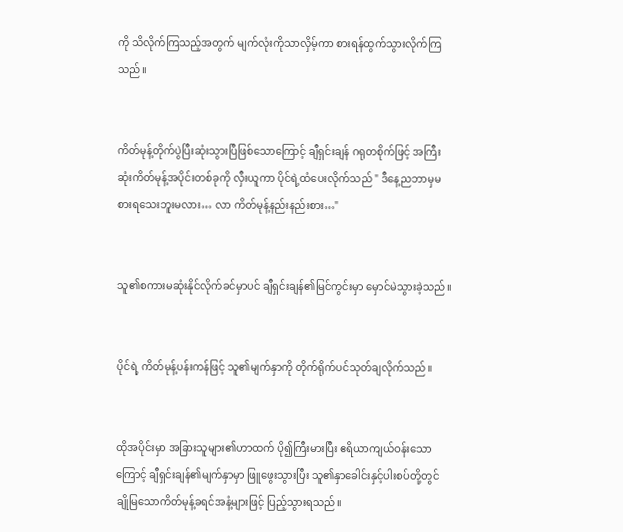ကို သိလိုက်ကြသည့်အတွက် မျက်လုံးကိုသာလှိမ့်ကာ စားရန်ထွက်သွားလိုက်ကြသည်။


ကိတ်မုန့်တိုက်ပွဲပြီးဆုံးသွားပြီဖြစ်သောကြောင့် ချီရှင်းချန် ဂရုတစိုက်ဖြင့် အကြီးဆုံးကိတ်မုန့်အပိုင်းတစ်ခုကို လှီးယူကာ ပိုင်ရဲ့ထံပေးလိုက်သည် " ဒီနေ့ညဘာမှမစားရသေးဘူးမလား… လာ ကိတ်မုန့်နည်းနည်းစား…"


သူ၏စကားမဆုံးနိုင်လိုက်ခင်မှာပင် ချီရှင်းချန်၏မြင်ကွင်းမှာ မှောင်မဲသွားခဲ့သည်။


ပိုင်ရဲ့ ကိတ်မုန့်ပန်းကန်ဖြင့် သူ၏မျက်နှာကို တိုက်ရိုက်ပင်သုတ်ချလိုက်သည်။


ထိုအပိုင်းမှာ အခြားသူများ၏ဟာထက် ပို၍ကြီးမားပြီး ဧရိယာကျယ်ဝန်းသောကြောင့် ချီရှင်းချန်၏မျက်နှာမှာ ဖြူဖွေးသွားပြီး သူ၏နှာခေါင်းနှင့်ပါးစပ်တို့တွင် ချိုမြသောကိတ်မုန့်ခရင်အနံ့များဖြင့် ပြည့်သွားရသည်။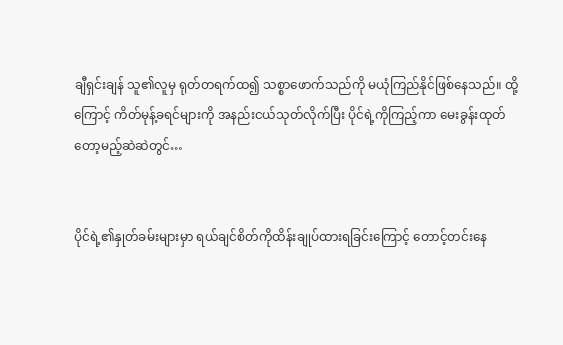ချီရှင်းချန် သူ၏လူမှ ရုတ်တရက်ထ၍ သစ္စာဖောက်သည်ကို မယုံကြည်နိုင်ဖြစ်နေသည်။ ထို့ကြောင့် ကိတ်မုန့်ခရင်များကို အနည်းငယ်သုတ်လိုက်ပြီး ပိုင်ရဲ့ကိုကြည့်ကာ မေးခွန်းထုတ်တော့မည့်ဆဲဆဲတွင်…


ပိုင်ရဲ့၏နှုတ်ခမ်းများမှာ ရယ်ချင်စိတ်ကိုထိန်းချုပ်ထားရခြင်းကြောင့် တောင့်တင်းနေ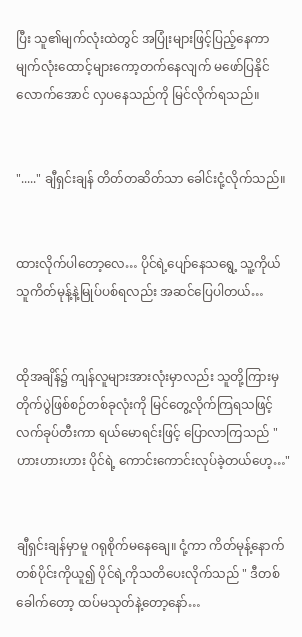ပြီး သူ၏မျက်လုံးထဲတွင် အပြုံးများဖြင့်ပြည့်နေကာ မျက်လုံးထောင့်များကော့တက်နေလျက် မဖော်ပြနိုင်လောက်အောင် လှပနေသည်ကို မြင်လိုက်ရသည်။


"....." ချီရှင်းချန် တိတ်တဆိတ်သာ ခေါင်းငုံ့လိုက်သည်။


ထားလိုက်ပါတော့လေ… ပိုင်ရဲ့ပျော်နေသရွေ့ သူ့ကိုယ်သူကိတ်မုန့်နဲ့မြုပ်ပစ်ရလည်း အဆင်ပြေပါတယ်…


ထိုအချိန်၌ ကျန်လူများအားလုံးမှာလည်း သူတို့ကြားမှတိုက်ပွဲဖြစ်စဉ်တစ်ခုလုံးကို မြင်တွေ့လိုက်ကြရသဖြင့် လက်ခုပ်တီးကာ ရယ်မောရင်းဖြင့် ပြောလာကြသည် " ဟားဟားဟား ပိုင်ရဲ့ ကောင်းကောင်းလုပ်ခဲ့တယ်ဟေ့…"


ချီရှင်းချန်မှာမူ ဂရုစိုက်မနေချေ။ ငုံ့ကာ ကိတ်မုန့်နောက်တစ်ပိုင်းကိုယူ၍ ပိုင်ရဲ့ကိုသတိပေးလိုက်သည် " ဒီတစ်ခေါက်တော့ ထပ်မသုတ်နဲ့တော့နော်…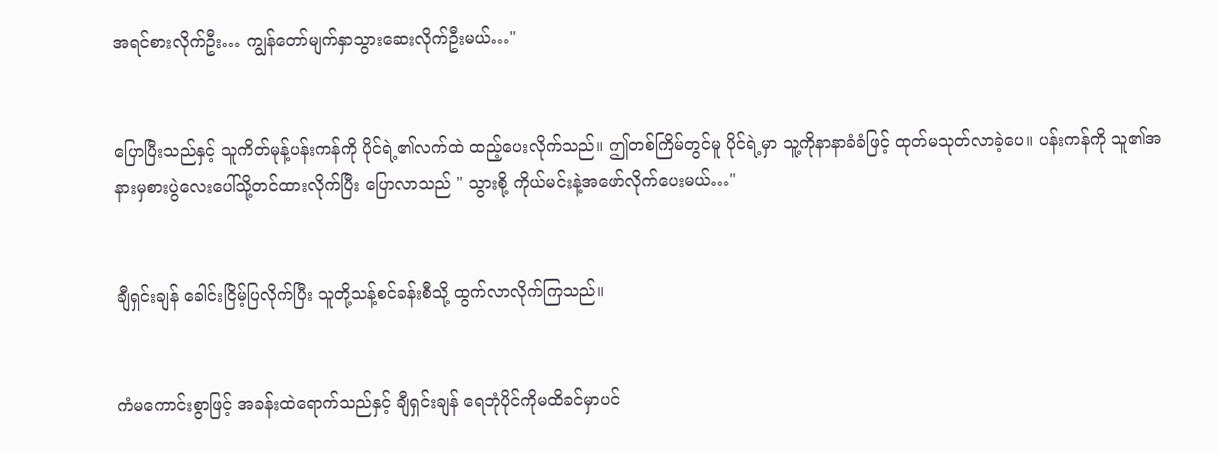အရင်စားလိုက်ဦး… ကျွန်တော်မျက်နှာသွားဆေးလိုက်ဦးမယ်…"


ပြောပြီးသည်နှင့် သူကိတ်မုန့်ပန်းကန်ကို ပိုင်ရဲ့၏လက်ထဲ ထည့်ပေးလိုက်သည်။ ဤတစ်ကြိမ်တွင်မူ ပိုင်ရဲ့မှာ သူ့ကိုနာနာခံခံဖြင့် ထုတ်မသုတ်လာခဲ့ပေ။ ပန်းကန်ကို သူ၏အနားမှစားပွဲလေးပေါ်သို့တင်ထားလိုက်ပြီး ပြောလာသည် " သွားစို့ ကိုယ်မင်းနဲ့အဖော်လိုက်ပေးမယ်…"


ချီရှင်းချန် ခေါင်းငြိမ့်ပြလိုက်ပြီး သူတို့သန့်စင်ခန်းစီသို့ ထွက်လာလိုက်ကြသည်။


ကံမကောင်းစွာဖြင့် အခန်းထဲရောက်သည်နှင့် ချီရှင်းချန် ရေဘုံပိုင်ကိုမထိခင်မှာပင်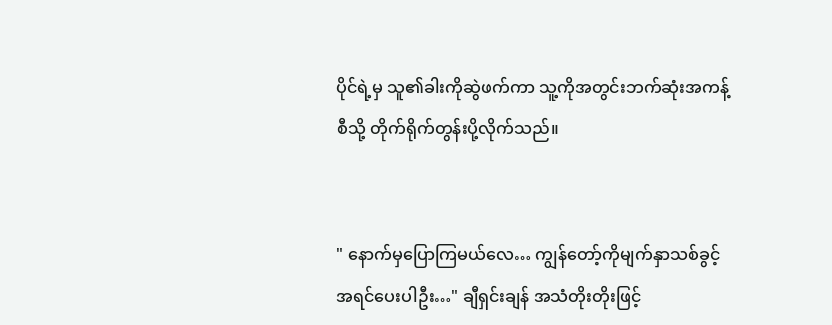ပိုင်ရဲ့မှ သူ၏ခါးကိုဆွဲဖက်ကာ သူ့ကိုအတွင်းဘက်‌ဆုံးအကန့်စီသို့ တိုက်ရိုက်တွန်းပို့လိုက်သည်။


" နောက်မှပြောကြမယ်လေ… ကျွန်တော့်ကိုမျက်နှာသစ်ခွင့်အရင်ပေးပါဦး…" ချီရှင်းချန် အသံတိုးတိုးဖြင့်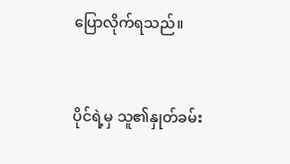ပြောလိုက်ရသည်။


ပိုင်ရဲ့မှ သူ၏နှုတ်ခမ်း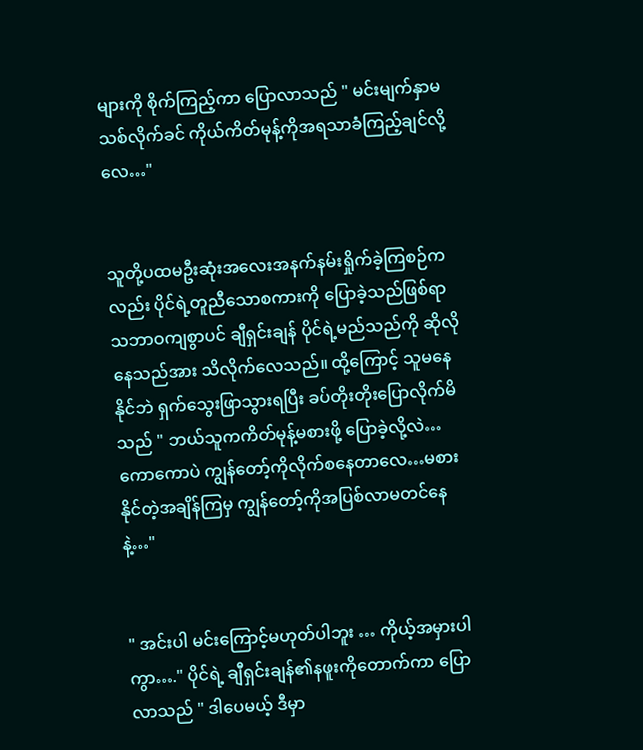များကို စိုက်ကြည့်ကာ ပြောလာသည် " မင်းမျက်နှာမသစ်လိုက်ခင် ကိုယ်ကိတ်မုန့်ကိုအရသာခံကြည့်ချင်လို့လေ…"


သူတို့ပထမဦးဆုံးအလေးအနက်နမ်းရှိုက်ခဲ့ကြစဉ်ကလည်း ပိုင်ရဲ့တူညီသောစကားကို ပြောခဲ့သည်ဖြစ်ရာ သဘာဝကျစွာပင် ချီရှင်းချန် ပိုင်ရဲ့မည်သည်ကို ဆိုလိုနေသည်အား သိလိုက်လေသည်။ ထို့ကြောင့် သူမနေနိုင်ဘဲ ရှက်သွေးဖြာသွားရပြီး ခပ်တိုးတိုးပြောလိုက်မိသည် " ဘယ်သူကကိတ်မုန့်မစားဖို့ ပြောခဲ့လို့လဲ…ကောကောပဲ ကျွန်တော့်ကိုလိုက်စနေတာလေ…မစားနိုင်တဲ့အချိန်ကြမှ ကျွန်တော့်ကိုအပြစ်လာမတင်နေနဲ့…"


" အင်းပါ မင်းကြောင့်မဟုတ်ပါဘူး … ကိုယ့်အမှားပါကွာ…." ပိုင်ရဲ့ ချီရှင်းချန်၏နဖူးကိုတောက်ကာ ပြောလာသည် " ဒါပေမယ့် ဒီမှာ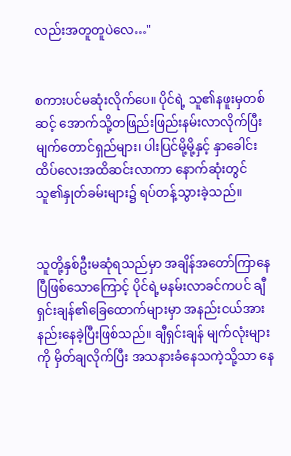လည်းအတူတူပဲလေ…"


စကားပင်မဆုံးလိုက်ပေ။ ပိုင်ရဲ့ သူ၏နဖူးမှတစ်ဆင့် အောက်သို့တဖြည်းဖြည်းနမ်းလာလိုက်ပြီး မျက်တောင်ရှည်များ၊ ပါးပြင်မို့မို့နှင့် နှာခေါင်းထိပ်လေးအထိဆင်းလာကာ နောက်ဆုံးတွင် သူ၏နှုတ်ခမ်းများ၌ ရပ်တန့်သွားခဲ့သည်။


သူတို့နှစ်ဦးမဆုံရသည်မှာ အချိန်အတော်ကြာနေပြီဖြစ်သောကြောင့် ပိုင်ရဲ့မနမ်းလာခင်ကပင် ချီရှင်းချန်၏ခြေထောက်များမှာ အနည်းငယ်အားနည်းနေခဲ့ပြီးဖြစ်သည်။ ချီရှင်းချန် မျက်လုံးများကို မှိတ်ချလိုက်ပြီး အသနားခံနေသကဲ့သို့သာ နေ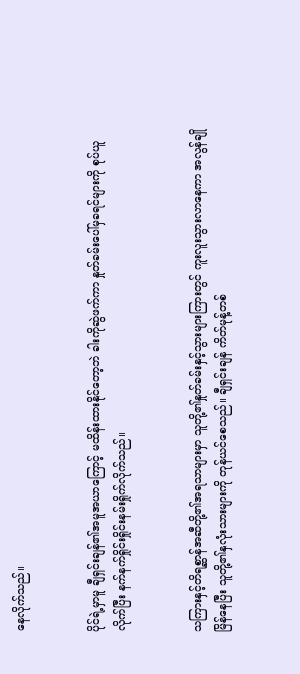နေလိုက်သည်။


ပိုင်ရဲ့မှာမူ ချီရှင်းချန်၏အမူအယာကြောင့် မထိန်းထားနိုင်တော့ဘဲ ခါးကိုဆွဲဖက်ကာ နှုတ်ခမ်းပေါ်မှခရင်များကို စုပ်ယူလိုက်ပြီး နက်နက်ရှိုင်းရှိုင်းနမ်းရှိုက်လိုက်သည်။


သကြားနှင့်တိရစ္ဆာန်အဆီတို့၏အရသာများမှာ သူတို့၏နှုတ်ခမ်းနှင့်သွားများကြားတွင် ကူးလူးသွားလာနေကာ အလွန်ချိုမြိန်နေပြီး သူတို့၏နှလုံးသားများကို တုန်ယင်စေသည်။ ချီရှင်းချန် ကိတ်မုန့်တစ်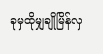ခုမှထိုမျှချိုမြိန်လှ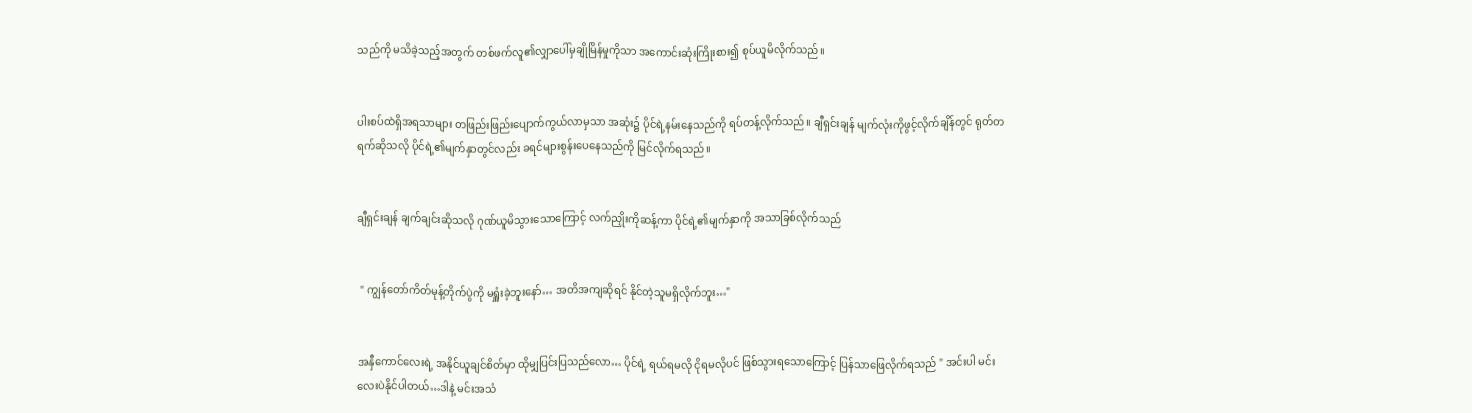သည်ကို မသိခဲ့သည့်အတွက် တစ်ဖက်လူ၏လျှာပေါ်မှချိုမြိန်မှုကိုသာ အကောင်းဆုံးကြိုးစား၍ စုပ်ယူမိလိုက်သည်။


ပါးစပ်ထဲရှိအရသာများ တဖြည်းဖြည်းပျောက်ကွယ်လာမှသာ အဆုံး၌ ပိုင်ရဲ့နမ်းနေသည်ကို ရပ်တန့်လိုက်သည်။ ချီရှင်းချန် မျက်လုံးကိုဖွင့်လိုက်ချိန်တွင် ရုတ်တရက်ဆိုသလို ပိုင်ရဲ့၏မျက်နှာတွင်လည်း ခရင်များစွန်းပေနေသည်ကို မြင်လိုက်ရသည်။


ချီရှင်းချန် ချက်ချင်းဆိုသလို ဂုဏ်ယူမိသွားသောကြောင့် လက်ညှိုးကိုဆန့်ကာ ပိုင်ရဲ့၏မျက်နှာကို အသာခြစ်လိုက်သည်


 " ကျွန်တော်ကိတ်မုန့်တိုက်ပွဲကို မရှူံးခဲ့ဘူးနော်… အတိအကျဆိုရင် နိုင်တဲ့သူမရှိလိုက်ဘူး…"


အနှီကောင်လေးရဲ့ အနိုင်ယူချင်စိတ်မှာ ထိုမျှပြင်းပြသည်လော… ပိုင်ရဲ့ ရယ်ရမလို ငိုရမလိုပင် ဖြစ်သွားရသောကြောင့် ပြန်သာဖြေလိုက်ရသည် " အင်းပါ မင်းလေးပဲနိုင်ပါတယ်…ဒါနဲ့ မင်းအသံ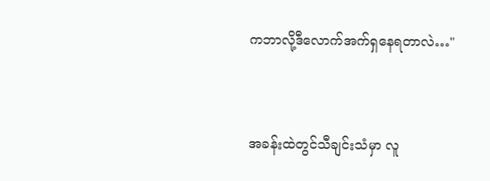ကဘာလို့ဒီလောက်အက်ရှနေရတာလဲ…"


အခန်းထဲတွင်သီချင်းသံမှာ လူ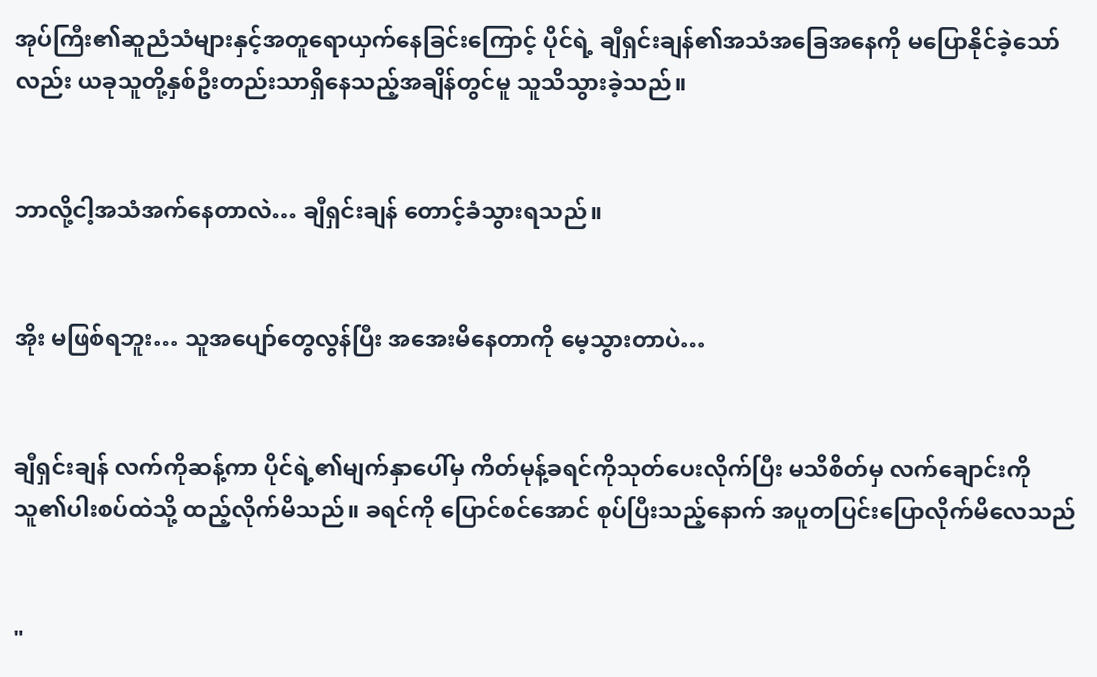အုပ်ကြီး၏ဆူညံသံများနှင့်အတူရောယှက်နေခြင်းကြောင့် ပိုင်ရဲ့ ချီရှင်းချန်၏အသံအခြေအနေကို မပြောနိုင်ခဲ့သော်လည်း ယခုသူတို့နှစ်ဦးတည်းသာရှိနေသည့်အချိန်တွင်မူ သူသိသွားခဲ့သည်။


ဘာလို့ငါ့အသံအက်နေတာလဲ… ချီရှင်းချန် တောင့်ခံသွားရသည်။


အိုး မဖြစ်ရဘူး… သူအပျော်တွေလွန်ပြီး အအေးမိနေတာကို မေ့သွားတာပဲ…


ချီရှင်းချန် လက်ကိုဆန့်ကာ ပိုင်ရဲ့၏မျက်နှာပေါ်မှ ကိတ်မုန့်ခရင်ကိုသုတ်ပေးလိုက်ပြီး မသိစိတ်မှ လက်ချောင်းကို သူ၏ပါးစပ်ထဲသို့ ထည့်လိုက်မိသည်။ ခရင်ကို ပြောင်စင်အောင် စုပ်ပြီးသည့်နောက် အပူတပြင်းပြောလိုက်မိလေသည်


"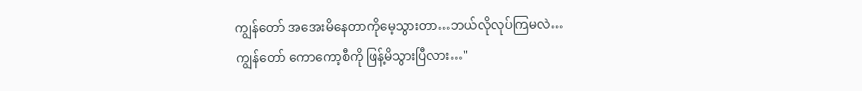ကျွန်တော် အအေးမိနေတာကိုမေ့သွားတာ…ဘယ်လိုလုပ်ကြမလဲ… ကျွန်တော် ကောကော့စီကို ဖြန့်မိသွားပြီလား…"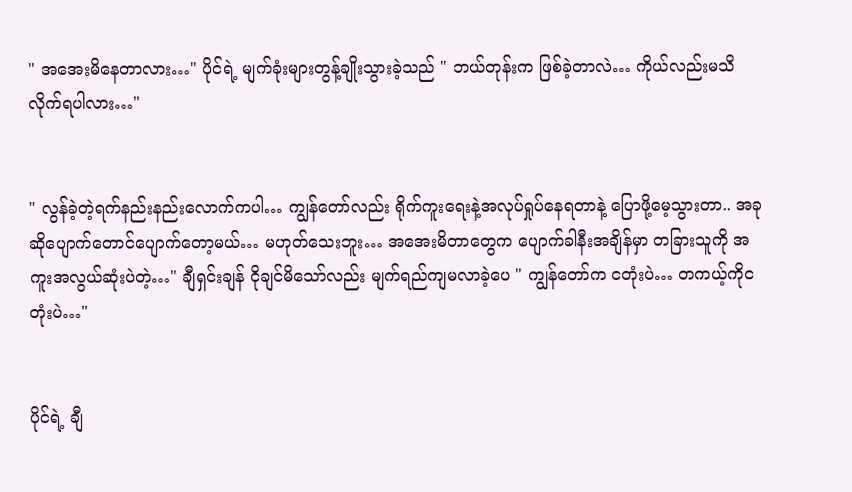" အအေးမိနေတာလား…" ပိုင်ရဲ့ မျက်ခုံးများတွန့်ချိုးသွားခဲ့သည် " ဘယ်တုန်းက ဖြစ်ခဲ့တာလဲ… ကိုယ်လည်းမသိလိုက်ရပါလား…"


" လွန်ခဲ့တဲ့ရက်နည်းနည်းလောက်ကပါ… ကျွန်တော်လည်း ရိုက်ကူးရေးနဲ့အလုပ်ရှုပ်နေရတာနဲ့ ပြောဖို့မေ့သွားတာ.. အခုဆိုပျောက်တောင်ပျောက်တော့မယ်… မဟုတ်သေးဘူး… အအေးမိတာတွေက ပျောက်ခါနီးအချိန်မှာ တခြားသူကို အကူးအလွယ်ဆုံးပဲတဲ့…" ချီရှင်းချန် ငိုချင်မိသော်လည်း မျက်ရည်ကျမလာခဲ့ပေ " ကျွန်တော်က ငတုံးပဲ… တကယ့်ကိုငတုံးပဲ…"


ပိုင်ရဲ့ ချီ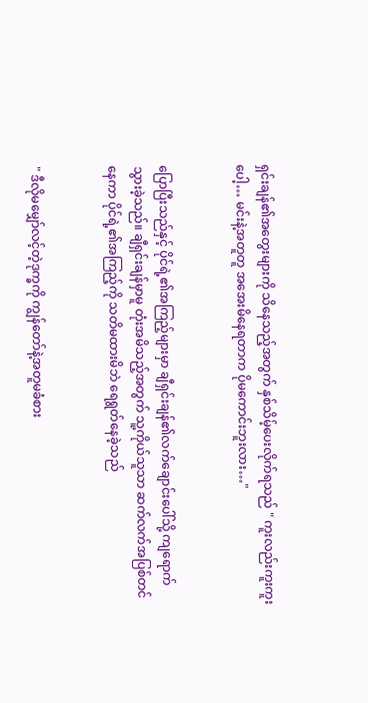ရှင်းချန်၏အတွေးများကို သိနေသည့်အတွက် နှစ်သိမ့်ပေးလိုက်ရသည် " ကူးလည်းကူးကူးပေါ့… မင်းနဲ့အတူတူ အအေးမိနေရတာက ပိုမကောင်းဘူးလား…"


ပြောပြီးသည်နှင့် ပိုင်ရဲ့၏အကြည့်များမှာ ချီရှင်းချန်၏လက်ချောင်းပေါ်သို့ ကျရောက်သွားခဲ့သည်။ ချီရှင်းချန်မှာမူ တုံးအမိသည့်အတွက် သူ့ကိုယ်သူသာ ဆက်လက်အပြစ်‌တင်နေကာ ပိုင်ရဲ့၏အကြည့်ကို သတိမထားမိဘဲ ရေရွတ်နေခဲ့သည်


" ဒီလိုမမျှော်လင့်တဲ့ဒုက္ခကို ကျွန်တော်နဲ့အတူမခံစား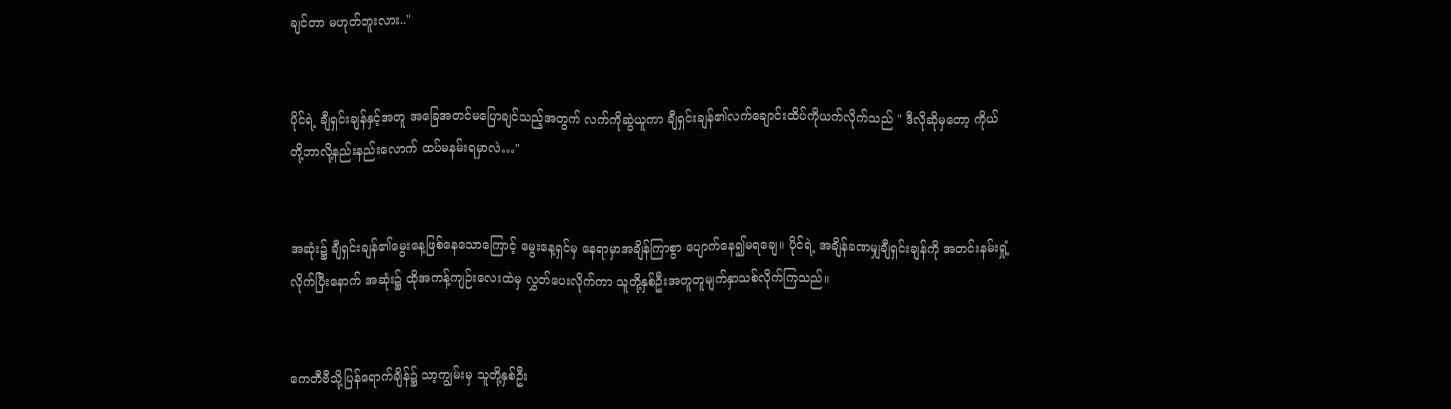ချင်တာ မဟုတ်ဘူးလား.."


ပိုင်ရဲ့ ချီရှင်းချန်နှင့်အတူ အခြေအ‌တင်မပြောချင်သည့်အတွက် လက်ကိုဆွဲယူကာ ချီရှင်းချန်၏လက်ချောင်းထိပ်ကိုယက်လိုက်သည် " ဒီလိုဆိုမှတော့ ကိုယ်တို့ဘာလို့နည်းနည်းလောက် ထပ်မနမ်းရမှာလဲ…"


အဆုံး၌ ချီရှင်းချန်၏မွေးနေ့ဖြစ်နေသောကြောင့် မွေးနေ့ရှင်မှ နေရာမှာအချိန်ကြာစွာ ပျောက်နေ၍မရချေ။ ပိုင်ရဲ့ အချိန်ခဏမျှချီရှင်းချန်ကို အတင်းနမ်းရှုံ့လိုက်ပြီးနောက် အဆုံး၌ ထိုအကန့်ကျဉ်းလေးထဲမှ လွှတ်ပေးလိုက်ကာ သူတို့နှစ်ဦးအတူတူမျက်နှာသစ်လိုက်ကြသည်။


ကေတီဗီသို့ပြန်ရောက်ချိန်၌ သာ့ကျွမ်းမှ သူတို့နှစ်ဦး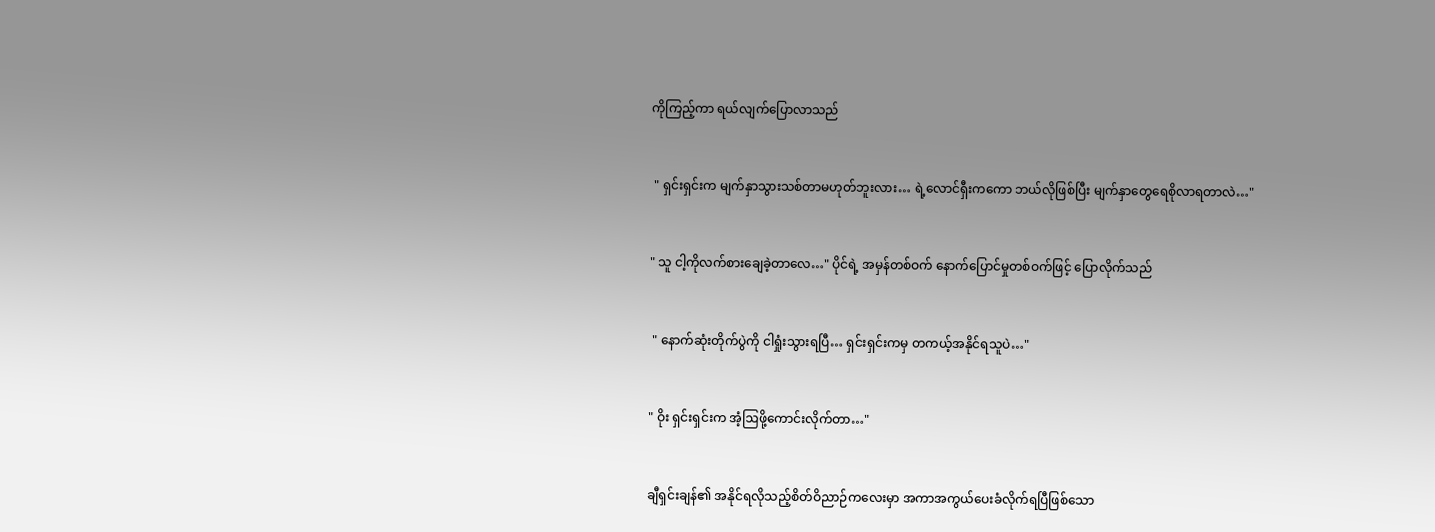ကိုကြည့်ကာ ရယ်လျက်ပြောလာသည်


 " ရှင်းရှင်းက မျက်နှာသွားသစ်တာမဟုတ်ဘူးလား… ရဲ့လောင်ရှီးကကော ဘယ်လိုဖြစ်ပြီး မျက်နှာတွေရေစိုလာရတာလဲ…"


" သူ ငါ့ကိုလက်စားချေခဲ့တာလေ…" ပိုင်ရဲ့ အမှန်တစ်ဝက် နောက်ပြောင်မှုတစ်ဝက်ဖြင့် ပြောလိုက်သည်


 " နောက်ဆုံးတိုက်ပွဲကို ငါရှုံးသွားရပြီ… ရှင်းရှင်းကမှ တကယ့်အနိုင်ရသူပဲ…"


" ဝိုး ရှင်းရှင်းက အံ့ဩဖို့ကောင်းလိုက်တာ…"


ချီရှင်းချန်၏ အနိုင်ရလိုသည့်စိတ်ဝိညာဉ်ကလေးမှာ အကာအကွယ်ပေးခံလိုက်ရပြီဖြစ်သော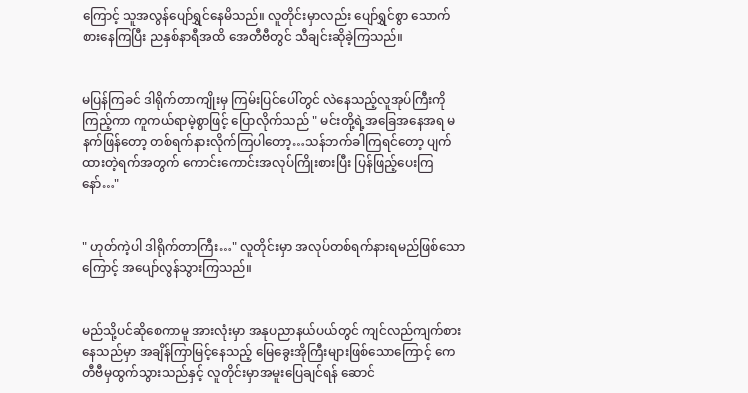ကြောင့် သူအလွန်ပျော်ရွှင်နေမိသည်။ လူတိုင်းမှာလည်း ပျော်ရွှင်စွာ သောက်စားနေကြပြီး ညနှစ်နာရီအထိ အေတီဗီတွင် သီချင်းဆိုခဲ့ကြသည်။


မပြန်ကြခင် ဒါရိုက်တာကျိုးမှ ကြမ်းပြင်ပေါ်တွင် လဲနေသည့်လူအုပ်ကြီးကိုကြည့်ကာ ကူကယ်ရာမဲ့စွာဖြင့် ပြောလိုက်သည် " မင်းတို့ရဲ့အခြေအနေအရ မနက်ဖြန်တော့ တစ်ရက်နားလိုက်ကြပါတော့…သန်ဘက်ခါကြရင်တော့ ပျက်ထားတဲ့ရက်အတွက် ‌ကောင်းကောင်းအလုပ်ကြိုးစားပြီး ပြန်‌ဖြည့်ပေးကြနော်…"


" ဟုတ်ကဲ့ပါ ဒါရိုက်တာကြီး…" လူတိုင်းမှာ အလုပ်တစ်ရက်နားရမည်ဖြစ်သောကြောင့် အပျော်လွန်သွားကြသည်။


မည်သို့ပင်ဆိုစေကာမူ အားလုံးမှာ အနုပညာနယ်ပယ်တွင် ကျင်လည်ကျက်စားနေသည်မှာ အချိန်ကြာမြင့်နေသည့် မြေခွေးအိုကြီးများဖြစ်သောကြောင့် ကေတီဗီမှထွက်သွားသည်နှင့် လူတိုင်းမှာအမူးပြေ‌ချင်ရန် ဆောင်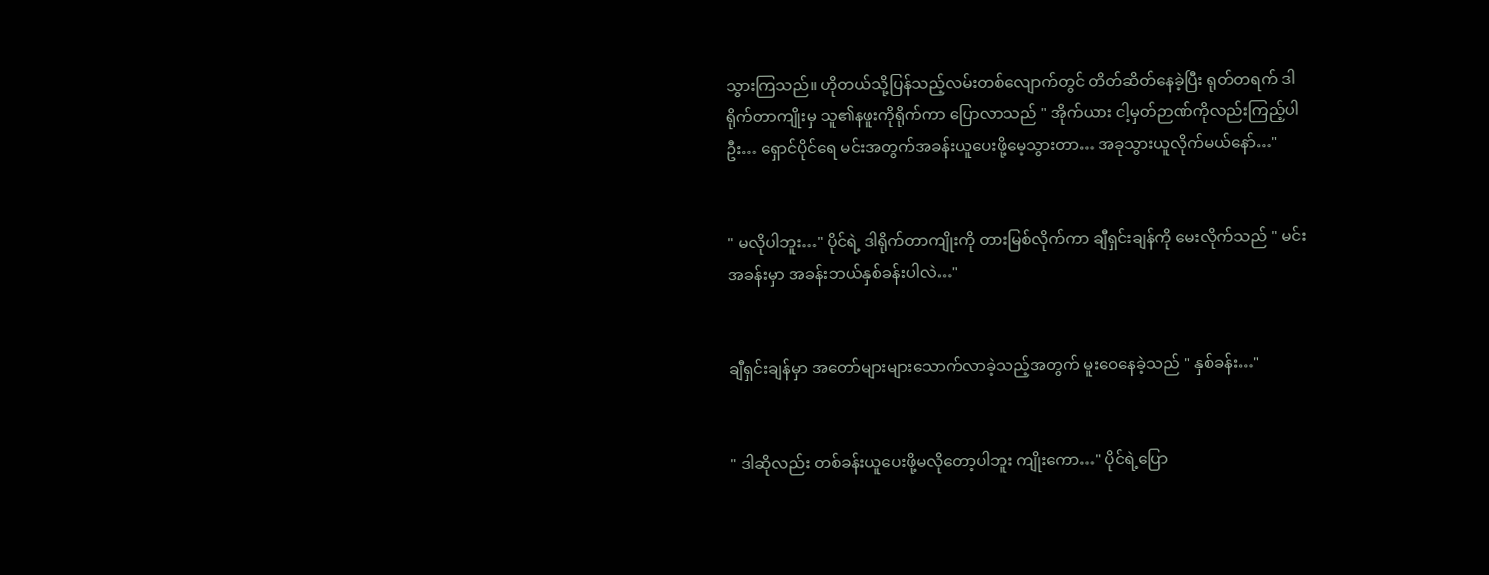သွားကြသည်။ ဟိုတယ်သို့ပြန်သည့်လမ်းတစ်လျောက်တွင် တိတ်ဆိတ်နေခဲ့ပြီး ရုတ်တရက် ဒါရိုက်တာကျိုးမှ သူ၏နဖူးကိုရိုက်ကာ ပြောလာသည် " အိုက်ယား ငါ့မှတ်ဉာဏ်ကိုလည်းကြည့်ပါဦး… ရှောင်ပိုင်ရေ မင်းအတွက်အခန်းယူပေးဖို့မေ့သွားတာ… အခုသွားယူလိုက်မယ်နော်…"


" မလိုပါဘူး…" ပိုင်ရဲ့ ဒါရိုက်တာကျိုးကို တားမြစ်လိုက်ကာ ချီရှင်းချန်ကို မေးလိုက်သည် " မင်းအခန်းမှာ အခန်းဘယ်နှစ်ခန်းပါလဲ…"


ချီရှင်းချန်မှာ အတော်များများသောက်လာခဲ့သည့်အတွက် မူးဝေနေခဲ့သည် " နှစ်ခန်း…"


" ဒါဆိုလည်း တစ်ခန်းယူပေးဖို့မလိုတော့ပါဘူး ကျိုးကော…" ပိုင်ရဲ့ပြော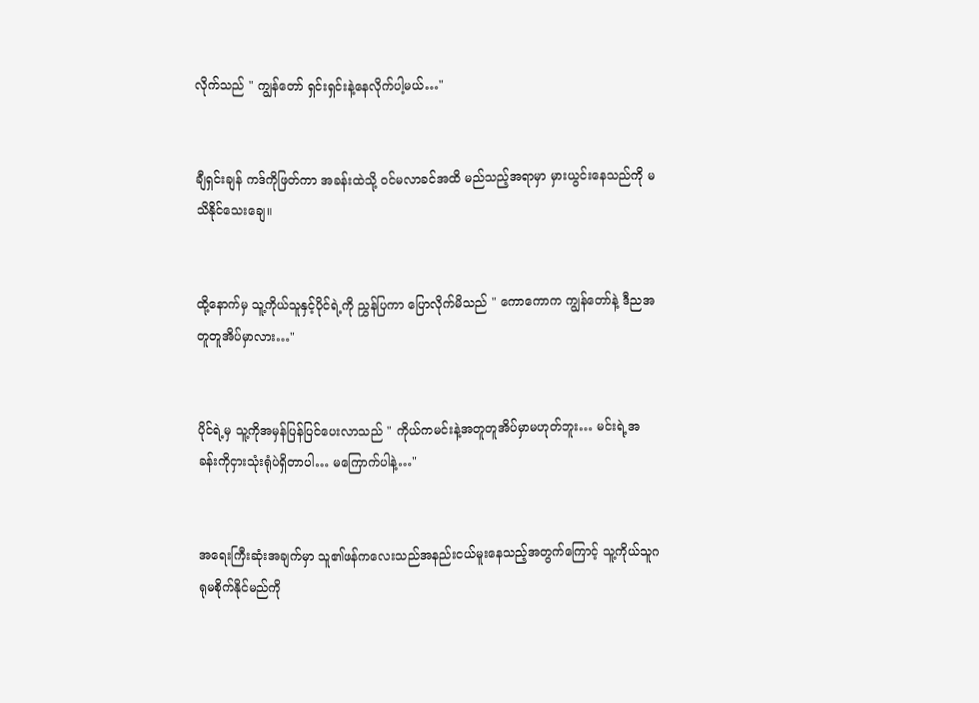လိုက်သည် " ကျွန်တော် ရှင်းရှင်းနဲ့နေလိုက်ပါ့မယ်…"


ချီရှင်းချန် ကဒ်ကိုဖြတ်ကာ အခန်းထဲသို့ ဝင်မလာခင်အထိ မည်သည့်အရာမှာ မှားယွင်းနေသည်ကို မသိနိုင်သေးချေ။


ထို့နောက်မှ သူ့ကိုယ်သူနှင့်ပိုင်ရဲ့ကို ညွှန်ပြကာ ပြောလိုက်မိသည် " ကောကောက ကျွန်တော်နဲ့ ဒီညအတူတူအိပ်မှာလား…"


ပိုင်ရဲ့မှ သူ့ကိုအမှန်ပြန်ပြင်ပေးလာသည် " ကိုယ်ကမင်းနဲ့အတူတူအိပ်မှာမဟုတ်ဘူး… မင်းရဲ့အခန်းကိုငှားသုံးရုံပဲရှိတာပါ… မကြောက်ပါနဲ့…"


အရေးကြီးဆုံးအချက်မှာ သူ၏ဖန်ကလေးသည်အနည်းငယ်မူးနေသည့်အတွက်ကြောင့် သူ့ကိုယ်သူဂရုမစိုက်နိုင်မည်ကို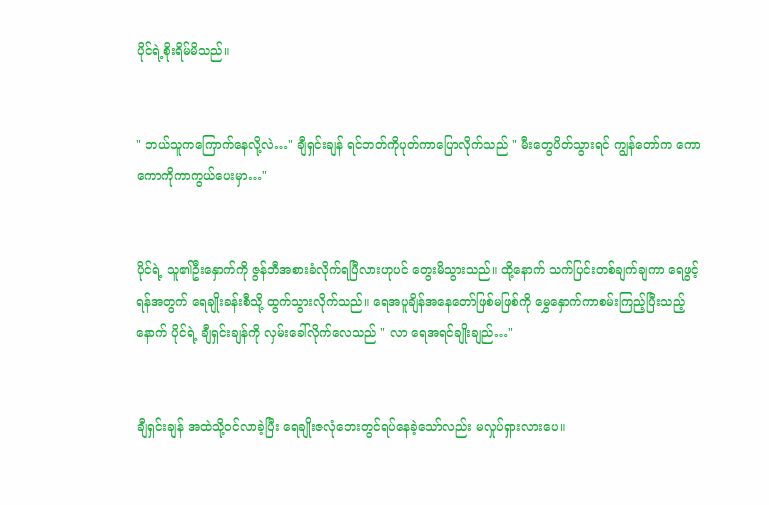ပိုင်ရဲ့စိုးရိမ်မိသည်။


" ဘယ်သူကကြောက်နေလို့လဲ…" ချီရှင်းချန် ရင်ဘတ်ကိုပုတ်ကာပြောလိုက်သည် " မီးတွေပိတ်သွားရင် ကျွန်တော်က ကောကောကိုကာကွယ်ပေးမှာ…"


ပိုင်ရဲ့ သူ၏‌ဦးနှောက်ကို ဇွန်ဘီအစားခံလိုက်ရပြီလားဟုပင် တွေးမိသွားသည်။ ထို့နောက် သက်ပြင်းတစ်ချက်ချကာ ရေဖွင့်ရန်အတွက် ရေချိုးခန်းစီသို့ ထွက်သွားလိုက်သည်။ ရေအပူချိန်အနေတော်ဖြစ်မဖြစ်ကို မွှေနှောက်ကာစမ်းကြည့်ပြီးသည့်နောက် ပိုင်ရဲ့ ချီရှင်းချန်ကို လှမ်းခေါ်လိုက်လေသည် " လာ ရေအရင်ချိုးချည်…"


ချီရှင်းချန် အထဲသို့ဝင်လာခဲ့ပြီး ရေချိုးဇလုံဘေးတွင်ရပ်နေခဲ့သော်လည်း မလှုပ်ရှားလားပေ။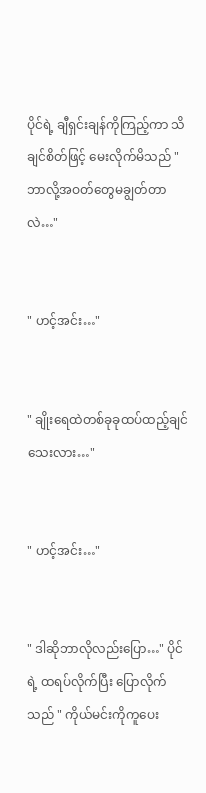ပိုင်ရဲ့ ချီရှင်းချန်ကိုကြည့်ကာ သိချင်စိတ်ဖြင့် မေးလိုက်မိသည် " ဘာလို့အဝတ်တွေမချွတ်တာလဲ…"


" ဟင့်အင်း…"


" ချိုးရေထဲတစ်ခုခုထပ်ထည့်ချင်သေးလား…"


" ဟင့်အင်း…"


" ဒါဆိုဘာလိုလည်းပြော…" ပိုင်ရဲ့ ထရပ်လိုက်ပြီး ပြောလိုက်သည် " ကိုယ်မင်းကိုကူပေး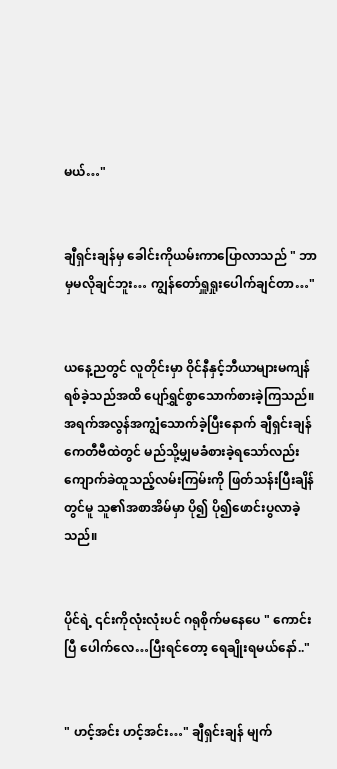မယ်…"


ချီရှင်းချန်မှ ခေါင်းကိုယမ်းကာပြောလာသည် " ဘာမှမလိုချင်ဘူး… ကျွန်တော်ရှူရှုးပေါက်ချင်တာ…"


ယနေ့ညတွင် လူတိုင်းမှာ ဝိုင်နီနှင့်ဘီယာများမကျန်ရစ်ခဲ့သည်အထိ ပျော်ရွှင်စွာသောက်စားခဲ့ကြသည်။ အရက်အလွန်အကျွံသောက်ခဲ့ပြီးနောက် ချီရှင်းချန် ကေတီဗီထဲတွင် မည်သို့မျှမခံစားခဲ့ရသော်လည်း ကျောက်ခဲထူသည့်လမ်းကြမ်းကို ဖြတ်သန်းပြီးချိန်တွင်မူ သူ၏အစာအိမ်မှာ ပို၍ ပို၍ဖောင်းပွလာခဲ့သည်။


ပိုင်ရဲ့ ၎င်းကိုလုံးလုံးပင် ဂရုစိုက်မနေပေ " ကောင်းပြီ ပေါက်လေ…ပြီးရင်တော့ ရေချိုးရမယ်နော်.."


" ဟင့်အင်း ဟင့်အင်း…" ချီရှင်းချန် မျက်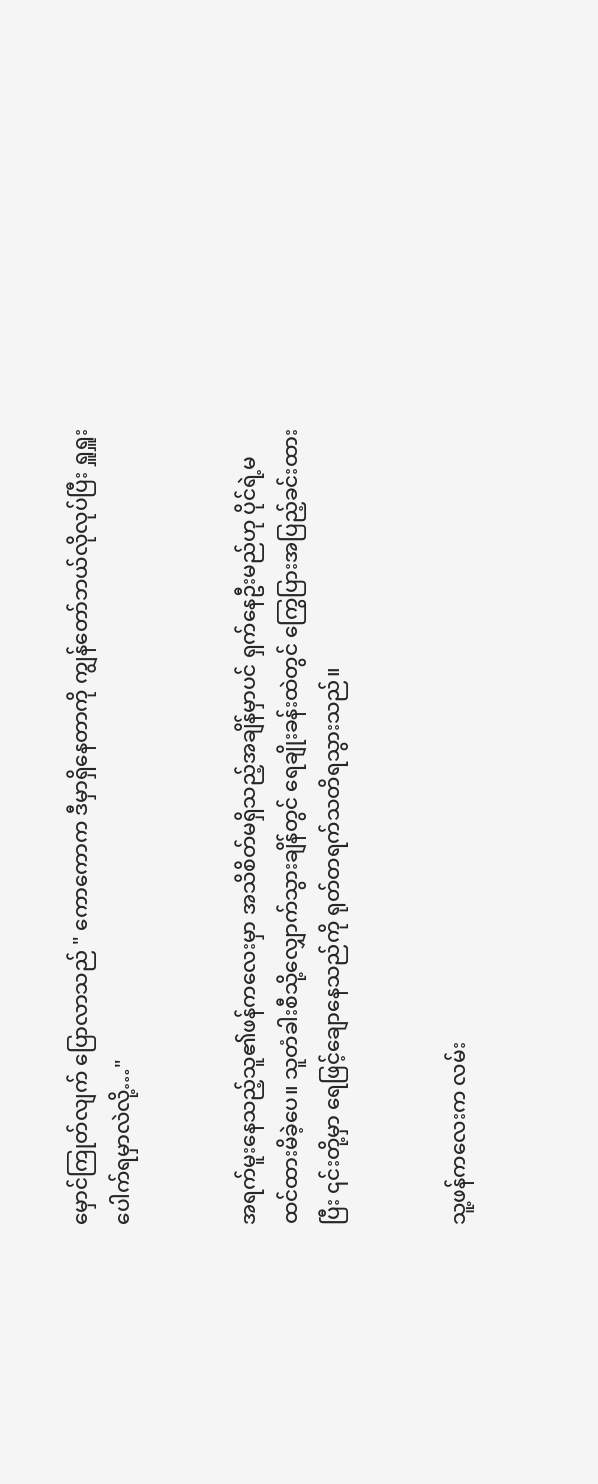မှောင်ကြုတ်လျက် ပြောလာသည် " ကောကောက ဒီမှာရှိနေတာကို ကျွန်တော်ဘယ်လိုလုပ်ပြီး ရှူရှူးပေါက်ရမှာလဲလို့…"


အရက်မူးနေသည့်သူ၏ဖန်ကလေးမှာ အသိစိတ်မရှိသည့်အချိန်မှာပင် ရှက်နေဦးမည်ဟု ပိုင်ရဲ့မထင်ထားမိခဲ့ပေ။ သူတံခါးစီသို့လျှောက်သွားချိန်တွင် ရေချိုးခန်းထဲတွင် ကြွေပြားအပြည့်ခင်းထားပြီး ၎င်းတို့မှာ ရေဖြင့်ချောနေသည်ကို ရုတ်တရက်သတိရသွားသည်။


သူ့ဖန်ကလေးက လမ်း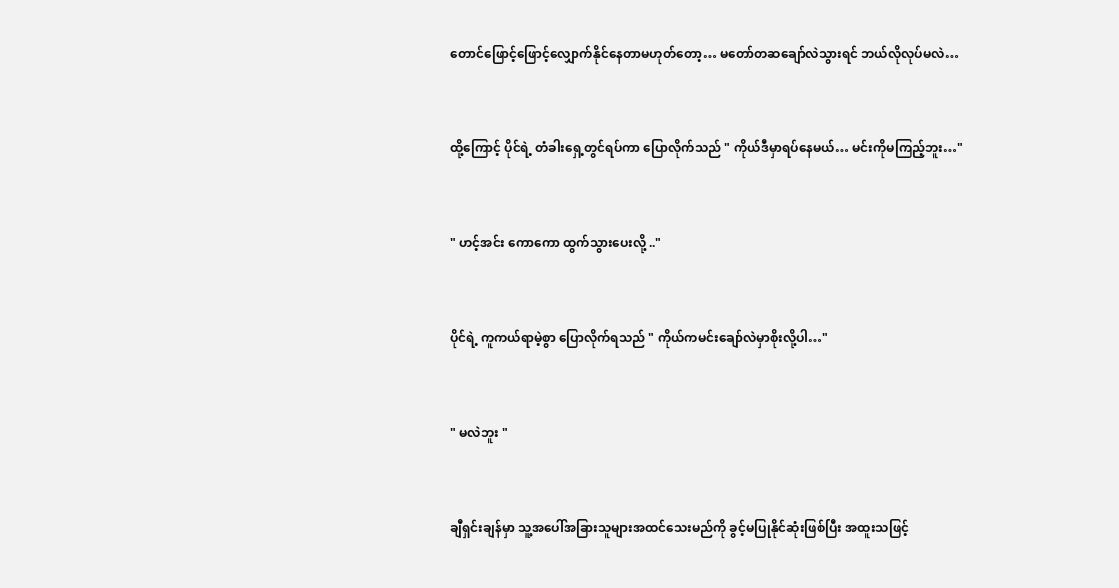တောင်ဖြောင့်ဖြောင့်လျှောက်နိုင်နေတာမဟုတ်တော့… မတော်တဆချော်လဲသွားရင် ဘယ်လိုလုပ်မလဲ…


ထို့ကြောင့် ပိုင်ရဲ့ တံခါးရှေ့တွင်ရပ်ကာ ပြောလိုက်သည် " ကိုယ်ဒီမှာရပ်နေမယ်… မင်းကိုမကြည့်ဘူး…"


" ဟင့်အင်း ကောကော ထွက်သွားပေးလို့ .."


ပိုင်ရဲ့ ကူကယ်ရာမဲ့စွာ ပြောလိုက်ရသည် " ကိုယ်ကမင်းချော်လဲမှာစိုးလို့ပါ…"


" မလဲဘူး "


ချီရှင်းချန်မှာ သူ့အပေါ်အခြားသူများအထင်သေးမည်ကို ခွင့်မပြုနိုင်ဆုံးဖြစ်ပြီး အထူးသဖြင့်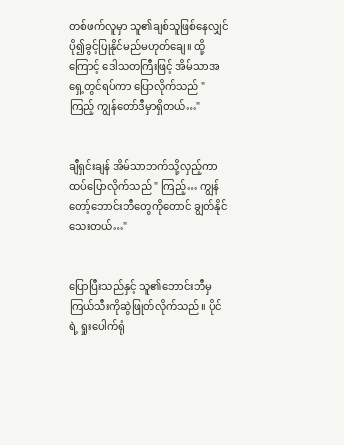တစ်ဖက်လူမှာ သူ၏ချစ်သူ‌ဖြစ်နေလျှင် ပို၍ခွင့်ပြုနိုင်မည်မဟုတ်ချေ။ ထို့ကြောင့် ဒေါသတကြီးဖြင့် အိမ်သာ‌အရှေ့‌တွင်ရပ်ကာ ပြောလိုက်သည် " ကြည့် ကျွန်တော်ဒီမှာရှိတယ်…"


ချီရှင်းချန် အိမ်သာဘက်သို့လှည့်ကာ ထပ်ပြောလိုက်သည် " ကြည့်… ကျွန်တော့်ဘောင်းဘီတွေကိုတောင် ချွတ်နိုင်သေးတယ်…"


ပြောပြီးသည်နှင့် သူ၏ဘောင်းဘီမှကြယ်သီးကိုဆွဲဖြုတ်လိုက်သည်။ ပိုင်ရဲ့ ရှုးပေါက်ရုံ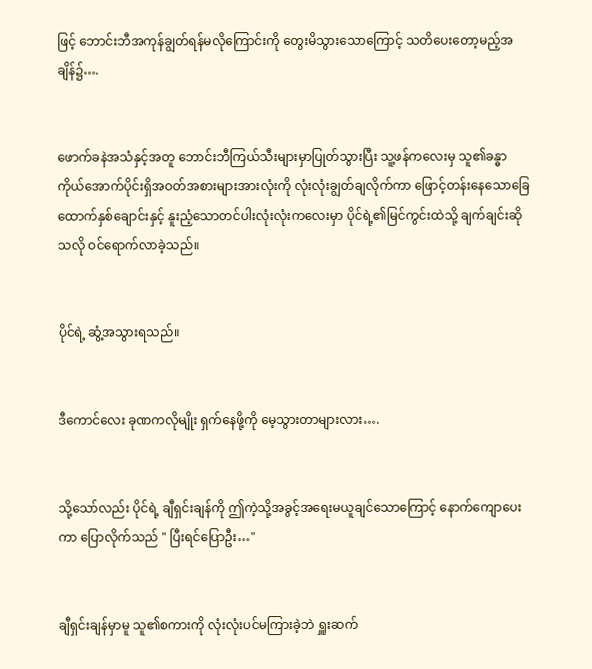ဖြင့် ဘောင်းဘီအကုန်ချွတ်ရန်မလိုကြောင်းကို တွေးမိသွားသောကြောင့် သတိပေးတော့မည့်အချိန်၌….


ဖောက်ခနဲအသံနှင့်အတူ ဘောင်းဘီကြယ်သီးများမှာပြုတ်သွားပြီး သူ့ဖန်‌ကလေးမှ သူ၏ခန္ဓာကိုယ်အောက်ပိုင်းရှိအဝတ်အစားများအားလုံးကို လုံးလုံးချွတ်ချလိုက်ကာ ဖြောင့်တန်းနေသောခြေထောက်နှစ်ချောင်းနှင့် နူးညံ့သောတင်ပါးလုံးလုံးကလေးမှာ ပိုင်ရဲ့၏မြင်ကွင်းထဲသို့ ချက်ချင်းဆိုသလို ဝင်ရောက်လာခဲ့သည်။


ပိုင်ရဲ့ ဆွံ့အသွားရသည်။


ဒီကောင်လေး ခုဏကလိုမျိုး ရှက်နေဖို့ကို မေ့သွားတာများလား….


သို့သော်လည်း ပိုင်ရဲ့ ချီရှင်းချန်ကို ဤကဲ့သို့အခွင့်အရေးမယူချင်သောကြောင့် နောက်ကျောပေးကာ ပြောလိုက်သည် " ပြီးရင်ပြောဦး…"


ချီရှင်းချန်မှာမူ သူ၏စကားကို လုံးလုံးပင်မကြားခဲ့ဘဲ ရှူးဆက်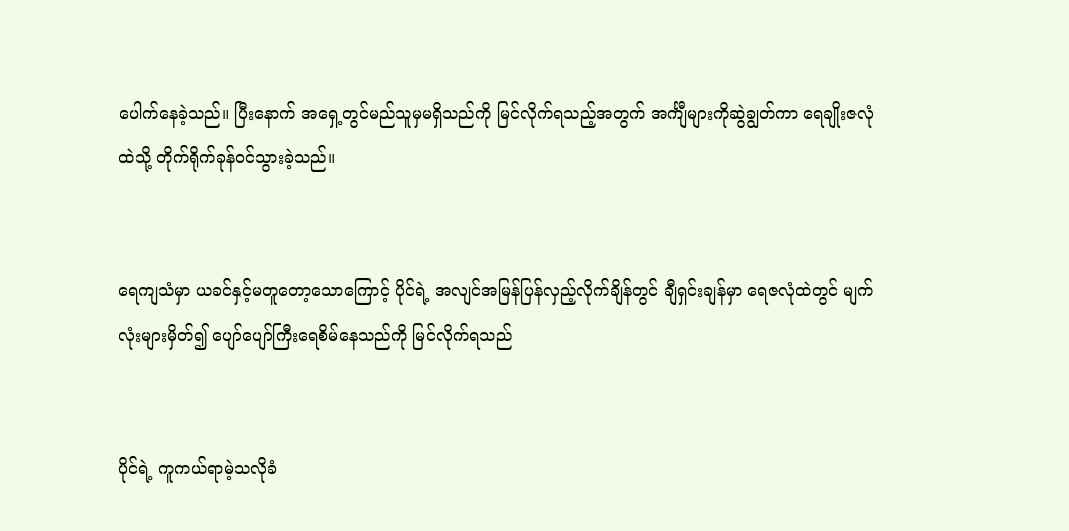ပေါက်နေခဲ့သည်။ ပြီးနောက် အရှေ့တွင်မည်သူမှမရှိသည်ကို မြင်လိုက်ရသည့်အတွက် အင်္ကျီများကိုဆွဲချွတ်ကာ ရေချိုးဇလုံထဲသို့ တိုက်ရိုက်ခုန်ဝင်သွားခဲ့သည်။


ရေကျသံမှာ ယခင်နှင့်မတူတော့သောကြောင့် ပိုင်ရဲ့ အလျင်အမြန်ပြန်လှည့်လိုက်ချိန်တွင် ချီရှင်းချန်မှာ ရေဇလုံထဲတွင် မျက်လုံးများမှိတ်၍ ပျော်ပျော်ကြီးရေစိမ်နေသည်ကို မြင်လိုက်ရသည်


ပိုင်ရဲ့ ကူကယ်ရာမဲ့သလိုခံ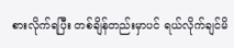စားလိုက်ရပြီး တစ်ချိန်တည်းမှာပင် ရယ်လိုက်ချင်မိ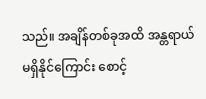သည်။ အချိန်တစ်ခုအထိ အန္တရာယ်မရှိနိုင်ကြောင်း စောင့်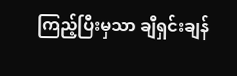ကြည့်ပြီးမှသာ ချီရှင်းချန်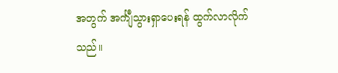အတွက် အင်္ကျီသွားရှာပေးရန် ထွက်လာလိုက်သည်။